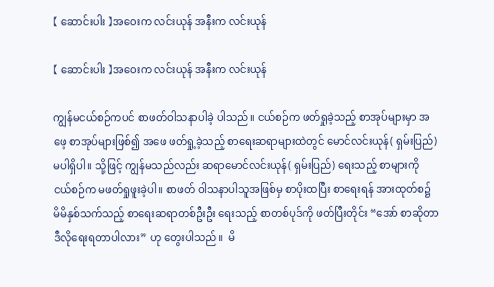【 ဆောင်းပါး 】အဝေးက လင်းယုန် အနီးက လင်းယုန်

【 ဆောင်းပါး 】အဝေးက လင်းယုန် အနီးက လင်းယုန်

ကျွန်မငယ်စဉ်ကပင် စာဖတ်ဝါသနာပါခဲ့ ပါသည်။ ငယ်စဉ်က ဖတ်ရှုခဲ့သည့် စာအုပ်များမှာ အဖေ့ စာအုပ်များဖြစ်၍ အဖေ ဖတ်ရှု့ခဲ့သည့် စာရေးဆရာများထဲတွင် မောင်လင်းယုန်( ရှမ်းပြည်) မပါရှိပါ။ သို့ဖြင့် ကျွန်မသည်လည်း ဆရာမောင်လင်းယုန်( ရှမ်းပြည်) ရေးသည့် စာများကို ငယ်စဉ်က မဖတ်ရှုဖူးခဲ့ပါ။ စာဖတ် ဝါသနာပါသူအဖြစ်မှ စာပိုးထပြီး စာရေးရန် အားထုတ်စ၌ မိမိနှစ်သက်သည့် စာရေးဆရာတစ်ဦးဦး ရေးသည့် စာတစ်ပုဒ်ကို ဖတ်ပြီးတိုင်း “အော် စာဆိုတာ ဒီလိုရေးရတာပါလား” ဟု တွေးပါသည်။  မိ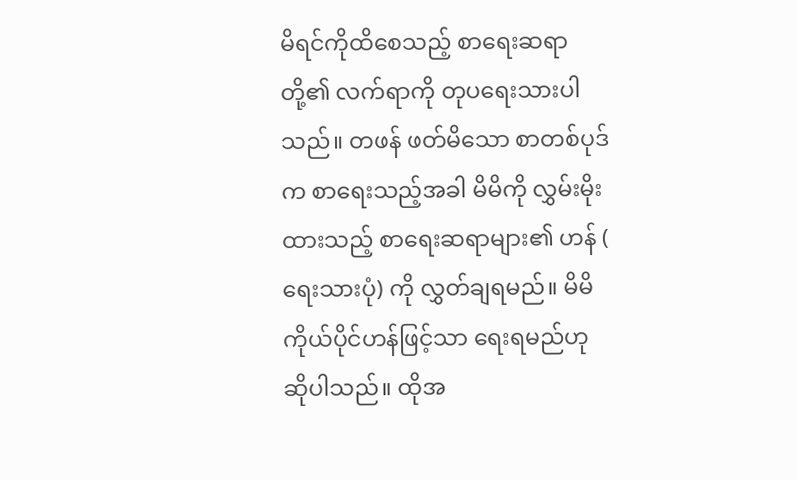မိရင်ကိုထိစေသည့် စာရေးဆရာတို့၏ လက်ရာကို တုပရေးသားပါသည်။ တဖန် ဖတ်မိသော စာတစ်ပုဒ်က စာရေးသည့်အခါ မိမိကို လွှမ်းမိုးထားသည့် စာရေးဆရာများ၏ ဟန် ( ရေးသားပုံ) ကို လွှတ်ချရမည်။ မိမိကိုယ်ပိုင်ဟန်ဖြင့်သာ ရေးရမည်ဟု ဆိုပါသည်။ ထိုအ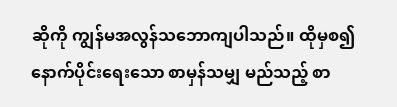ဆိုကို ကျွန်မအလွန်သဘောကျပါသည်။ ထိုမှစ၍ နောက်ပိုင်းရေးသော စာမှန်သမျှ မည်သည့် စာ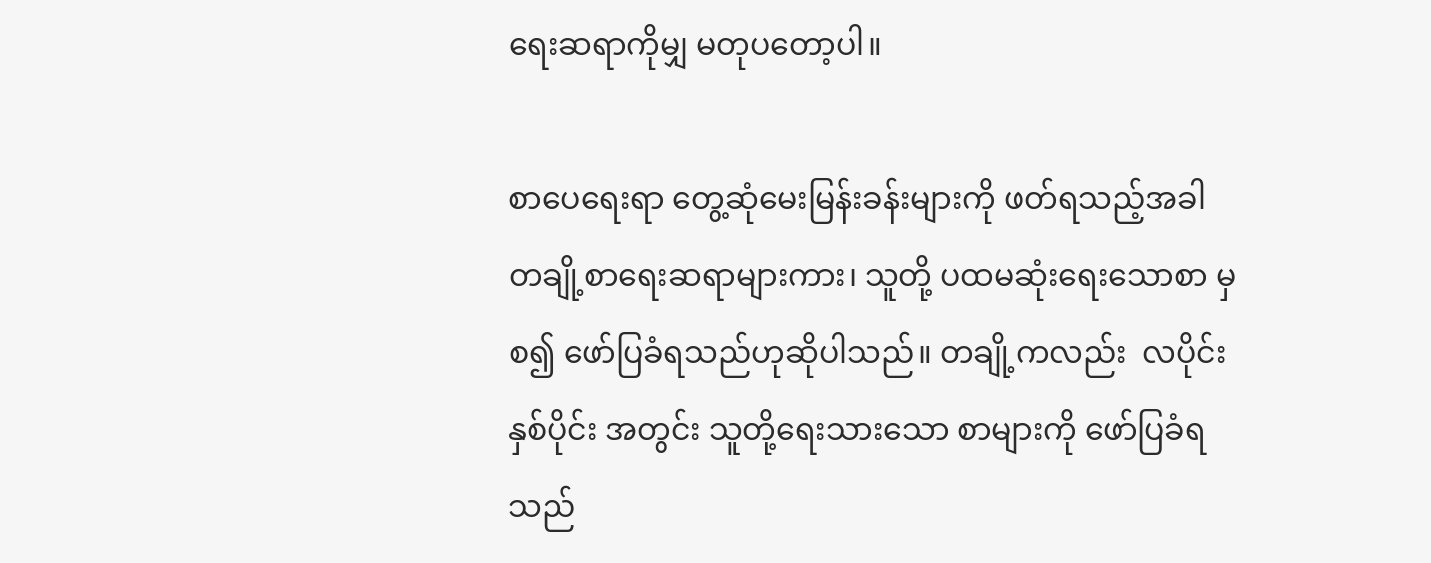ရေးဆရာကိုမျှ မတုပတော့ပါ။

စာပေရေးရာ တွေ့ဆုံမေးမြန်းခန်းများကို ဖတ်ရသည့်အခါ တချို့စာရေးဆရာများကား၊ သူတို့ ပထမဆုံးရေးသောစာ မှစ၍ ဖော်ပြခံရသည်ဟုဆိုပါသည်။ တချို့ကလည်း  လပိုင်း နှစ်ပိုင်း အတွင်း သူတို့ရေးသားသော စာများကို ဖော်ပြခံရသည်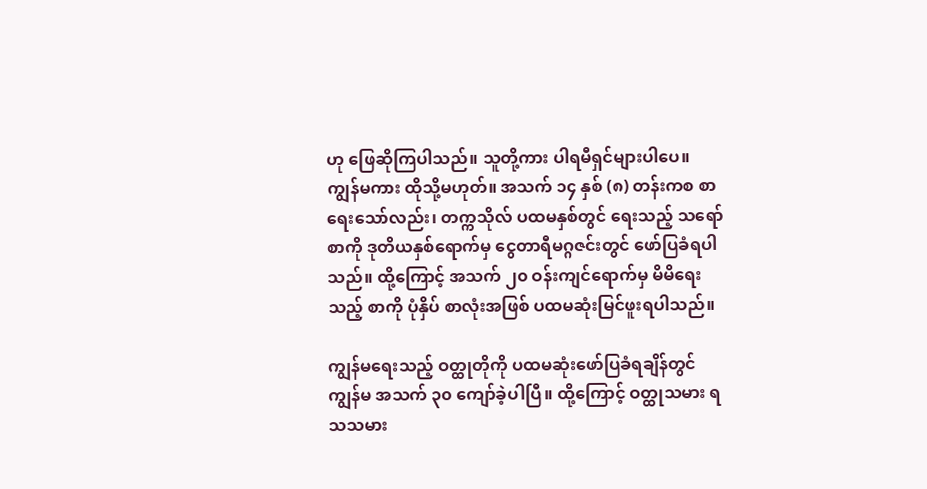ဟု ဖြေဆိုကြပါသည်။ သူတို့ကား ပါရမီရှင်များပါပေ။ ကျွန်မကား ထိုသို့မဟုတ်။ အသက် ၁၄ နှစ် (၈) တန်းကစ စာရေးသော်လည်း၊ တက္ကသိုလ် ပထမနှစ်တွင် ရေးသည့် သရော်စာကို ဒုတိယနှစ်ရောက်မှ ငွေတာရီမဂ္ဂဇင်းတွင် ဖော်ပြခံရပါသည်။ ထို့ကြောင့် အသက် ၂၀ ဝန်းကျင်ရောက်မှ မိမိရေးသည့် စာကို ပုံနှိပ် စာလုံးအဖြစ် ပထမဆုံးမြင်ဖူးရပါသည်။

ကျွန်မရေးသည့် ဝတ္ထုတိုကို ပထမဆုံးဖော်ပြခံရချိန်တွင် ကျွန်မ အသက် ၃၀ ကျော်ခဲ့ပါပြီ။ ထို့ကြောင့် ဝတ္ထုသမား ရသသမား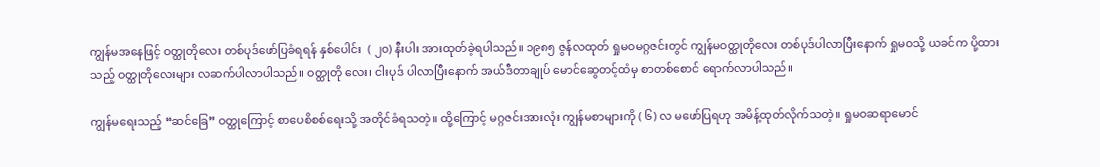ကျွန်မအနေဖြင့် ဝတ္ထုတိုလေး တစ်ပုဒ်ဖော်ပြခံရရန် နှစ်ပေါင်း  ( ၂၀) နီးပါး အားထုတ်ခဲ့ရပါသည်။ ၁၉၈၅ ဇွန်လထုတ် ရှုမဝမဂ္ဂဇင်းတွင် ကျွန်မဝတ္ထုတိုလေး တစ်ပုဒ်ပါလာပြီးနောက် ရှုမဝသို့ ယခင်က ပို့ထားသည့် ဝတ္ထုတိုလေးများ လဆက်ပါလာပါသည်။ ဝတ္ထုတို လေး၊ ငါးပုဒ် ပါလာပြီးနောက် အယ်ဒီတာချုပ် မောင်ဆွေတင့်ထံမှ စာတစ်စောင် ရောက်လာပါသည်။

ကျွန်မရေးသည့် “ဆင်ခြေ” ဝတ္ထုကြောင့် စာပေစိစစ်ရေးသို့ အတိုင်ခံရသတဲ့။ ထို့ကြောင့် မဂ္ဂဇင်းအားလုံး ကျွန်မစာများကို ( ၆) လ မဖော်ပြရဟု အမိန့်ထုတ်လိုက်သတဲ့။ ရှုမဝဆရာမောင်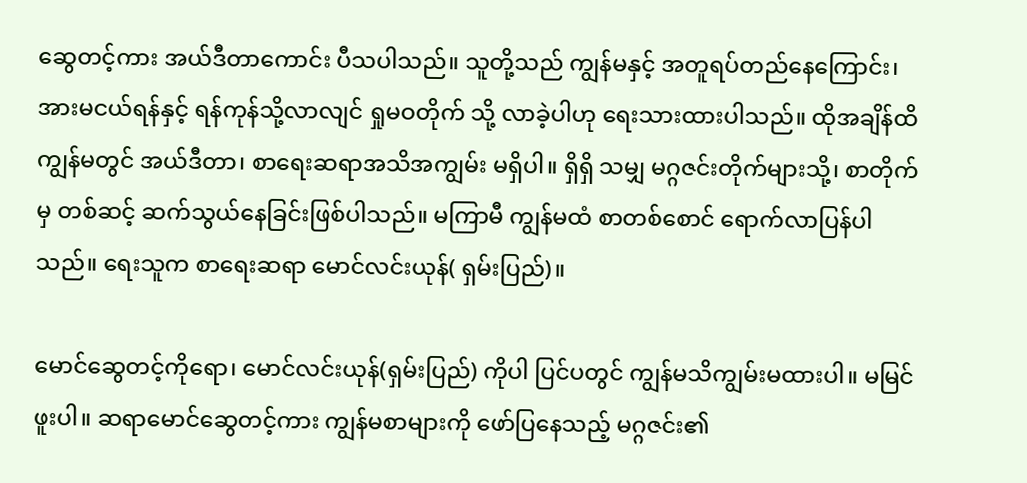ဆွေတင့်ကား အယ်ဒီတာကောင်း ပီသပါသည်။ သူတို့သည် ကျွန်မနှင့် အတူရပ်တည်နေကြောင်း၊ အားမငယ်ရန်နှင့် ရန်ကုန်သို့လာလျင် ရှုမဝတိုက် သို့ လာခဲ့ပါဟု ရေးသားထားပါသည်။ ထိုအချိန်ထိ ကျွန်မတွင် အယ်ဒီတာ၊ စာရေးဆရာအသိအကျွမ်း မရှိပါ။ ရှိရှိ သမျှ မဂ္ဂဇင်းတိုက်များသို့၊ စာတိုက်မှ တစ်ဆင့် ဆက်သွယ်နေခြင်းဖြစ်ပါသည်။ မကြာမီ ကျွန်မထံ စာတစ်စောင် ရောက်လာပြန်ပါသည်။ ရေးသူက စာရေးဆရာ မောင်လင်းယုန်( ရှမ်းပြည်)။

မောင်ဆွေတင့်ကိုရော၊ မောင်လင်းယုန်(ရှမ်းပြည်) ကိုပါ ပြင်ပတွင် ကျွန်မသိကျွမ်းမထားပါ။ မမြင်ဖူးပါ။ ဆရာမောင်ဆွေတင့်ကား ကျွန်မစာများကို ဖော်ပြနေသည့် မဂ္ဂဇင်း၏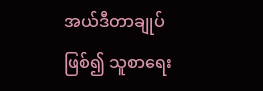အယ်ဒီတာချုပ်ဖြစ်၍ သူစာရေး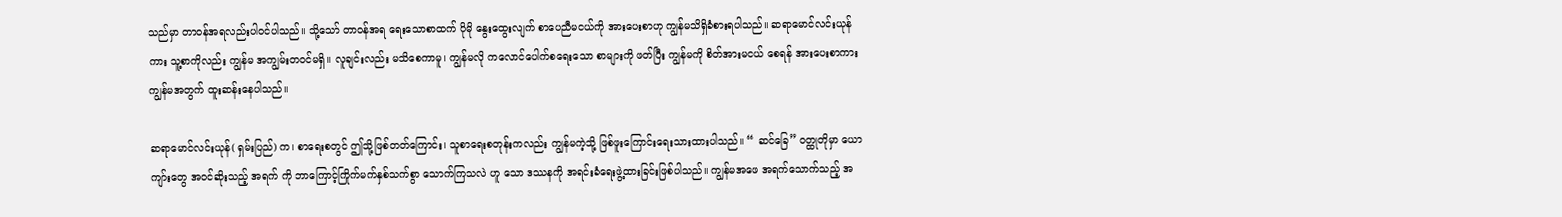သည်မှာ တာဝန်အရလည်းပါဝင်ပါသည်။ သို့သော် တာဝန်အရ ရေးသောစာထက် ပိုမို နွေးထွေးလျက် စာပေညီမငယ်ကို အားပေးစာဟု ကျွန်မသိရှိခံစားရပါသည်။ ဆရာမောင်လင်းယုန်ကား သူ့စာကိုလည်း ကျွန်မ အကျွမ်းတဝင်မရှိ။ လူချင်းလည်း မသိစေကာမူ၊ ကျွန်မလို ကလောင်ပေါက်စရေးသော စာများကို ဖတ်ပြီး ကျွန်မကို စိတ်အားမငယ် စေရန် အားပေးစာကား ကျွန်မအတွက် ထူးဆန်းနေပါသည်။

ဆရာမောင်လင်းယုန်( ရှမ်းပြည်) က၊ စာရေးစတွင် ဤသို့ဖြစ်တတ်ကြောင်း၊ သူစာရေးစတုန်းကလည်း ကျွန်မကဲ့သို့ ဖြစ်ဖူးကြောင်းရေးသားထားပါသည်။ “ ဆင်ခြေ” ဝတ္ထုတိုမှာ ယောကျာ်းတွေ အဝင်ဆိုးသည့် အရက် ကို ဘာကြောင့်ကြိုက်မက်နှစ်သက်စွာ သောက်ကြသလဲ ဟူ သော ဒဿနကို အရင်းခံရေးဖွဲ့ထားခြင်းဖြစ်ပါသည်။ ကျွန်မအဖေ အရက်သောက်သည့် အ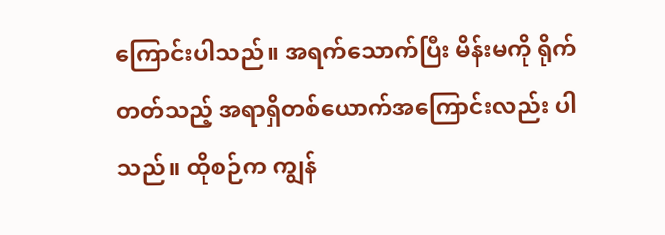ကြောင်းပါသည်။ အရက်သောက်ပြီး မိန်းမကို ရိုက်တတ်သည့် အရာရှိတစ်ယောက်အကြောင်းလည်း ပါသည်။ ထိုစဉ်က ကျွန်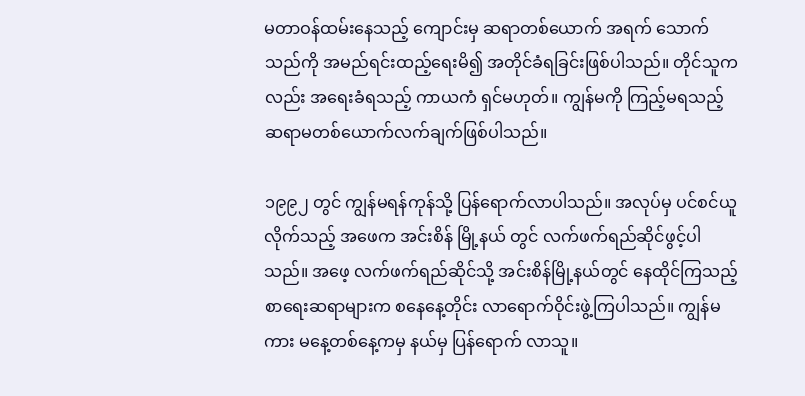မတာဝန်ထမ်းနေသည့် ကျောင်းမှ ဆရာတစ်ယောက် အရက် သောက်သည်ကို အမည်ရင်းထည့်ရေးမိ၍ အတိုင်ခံရခြင်းဖြစ်ပါသည်။ တိုင်သူကလည်း အရေးခံရသည့် ကာယကံ ရှင်မဟုတ်။ ကျွန်မကို ကြည့်မရသည့် ဆရာမတစ်ယောက်လက်ချက်ဖြစ်ပါသည်။

၁၉၉၂ တွင် ကျွန်မရန်ကုန်သို့ ပြန်ရောက်လာပါသည်။ အလုပ်မှ ပင်စင်ယူလိုက်သည့် အဖေက အင်းစိန် မြို့နယ် တွင် လက်ဖက်ရည်ဆိုင်ဖွင့်ပါသည်။ အဖေ့ လက်ဖက်ရည်ဆိုင်သို့ အင်းစိန်မြို့နယ်တွင် နေထိုင်ကြသည့် စာရေးဆရာများက စနေနေ့တိုင်း လာရောက်ဝိုင်းဖွဲ့ကြပါသည်။ ကျွန်မကား မနေ့တစ်နေ့ကမှ နယ်မှ ပြန်ရောက် လာသူ။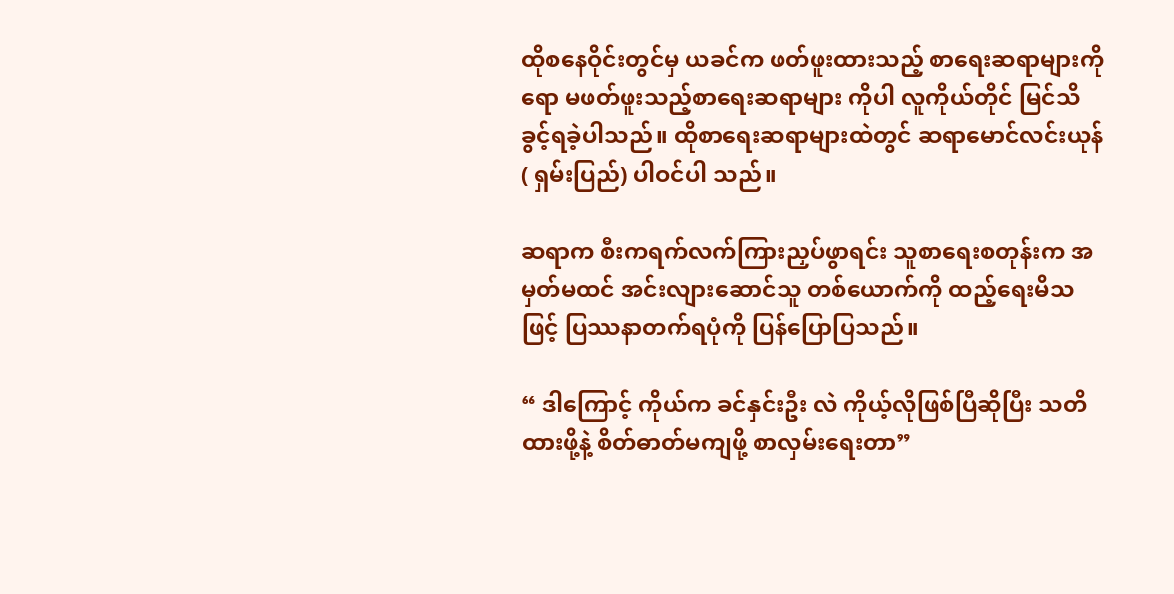ထိုစနေဝိုင်းတွင်မှ ယခင်က ဖတ်ဖူးထားသည့် စာရေးဆရာများကိုရော မဖတ်ဖူးသည့်စာရေးဆရာများ ကိုပါ လူကိုယ်တိုင် မြင်သိခွင့်ရခဲ့ပါသည်။ ထိုစာရေးဆရာများထဲတွင် ဆရာမောင်လင်းယုန်( ရှမ်းပြည်) ပါဝင်ပါ သည်။

ဆရာက စီးကရက်လက်ကြားညှပ်ဖွာရင်း သူစာရေးစတုန်းက အမှတ်မထင် အင်းလျားဆောင်သူ တစ်ယောက်ကို ထည့်ရေးမိသဖြင့် ပြဿနာတက်ရပုံကို ပြန်ပြောပြသည်။

“ ဒါကြောင့် ကိုယ်က ခင်နှင်းဦး လဲ ကိုယ့်လိုဖြစ်ပြီဆိုပြီး သတိထားဖို့နဲ့ စိတ်ဓာတ်မကျဖို့ စာလှမ်းရေးတာ”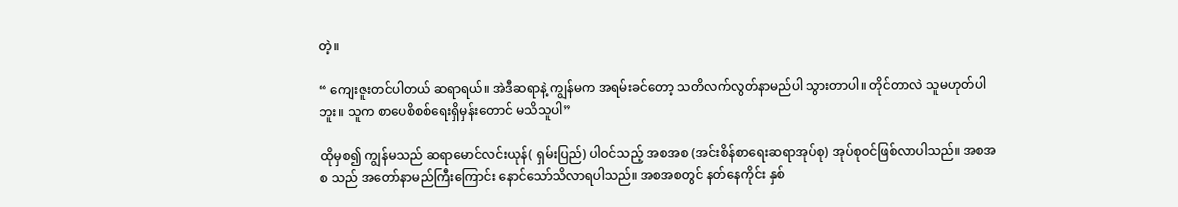တဲ့။

“ ကျေးဇူးတင်ပါတယ် ဆရာရယ်။ အဲဒီဆရာနဲ့ ကျွန်မက အရမ်းခင်တော့ သတိလက်လွတ်နာမည်ပါ သွားတာပါ။ တိုင်တာလဲ သူမဟုတ်ပါဘူး။ သူက စာပေစိစစ်ရေးရှိမှန်းတောင် မသိသူပါ”

ထိုမှစ၍ ကျွန်မသည် ဆရာမောင်လင်းယုန်( ရှမ်းပြည်) ပါဝင်သည့် အစအစ (အင်းစိန်စာရေးဆရာအုပ်စု) အုပ်စုဝင်ဖြစ်လာပါသည်။ အစအစ သည် အတော်နာမည်ကြီးကြောင်း နောင်သော်သိလာရပါသည်။ အစအစတွင် နတ်နေကိုင်း နှစ်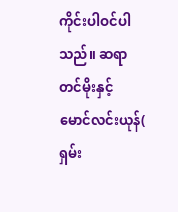ကိုင်းပါဝင်ပါသည်။ ဆရာတင်မိုးနှင့် မောင်လင်းယုန်( ရှမ်း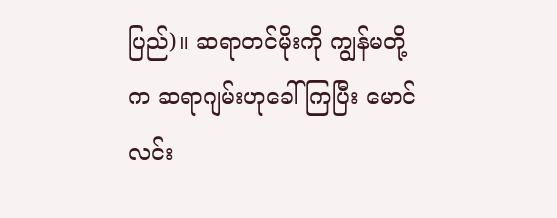ပြည်)။ ဆရာတင်မိုးကို ကျွန်မတို့က ဆရာဂျမ်းဟုခေါ်ကြပြီး မောင်လင်း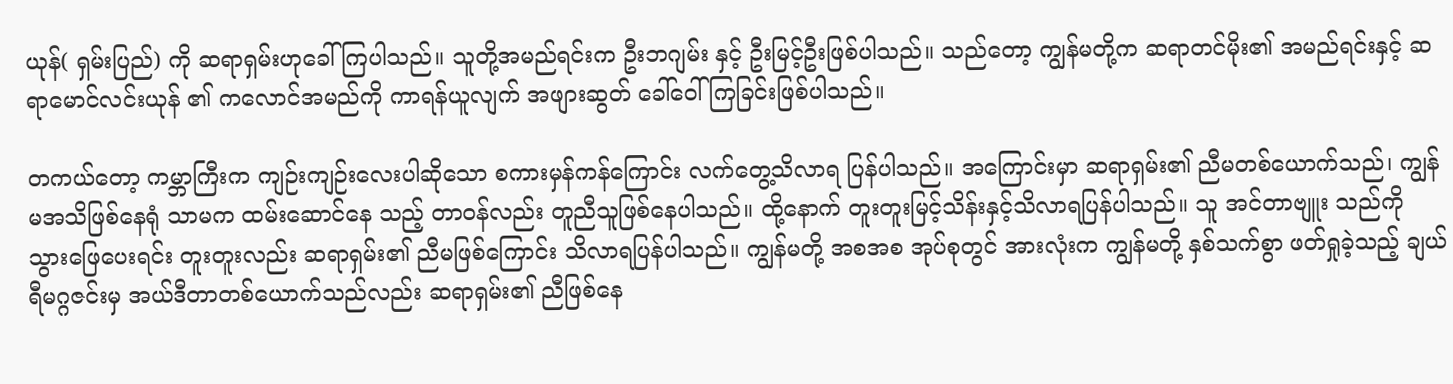ယုန်( ရှမ်းပြည်) ကို ဆရာရှမ်းဟုခေါ်ကြပါသည်။ သူတို့အမည်ရင်းက ဦးဘဂျမ်း နှင့် ဦးမြင့်ဦးဖြစ်ပါသည်။ သည်တော့ ကျွန်မတို့က ဆရာတင်မိုး၏ အမည်ရင်းနှင့် ဆရာမောင်လင်းယုန် ၏ ကလောင်အမည်ကို ကာရန်ယူလျက် အဖျားဆွတ် ခေါ်ဝေါ်ကြခြင်းဖြစ်ပါသည်။

တကယ်တော့ ကမ္ဘာကြီးက ကျဉ်းကျဉ်းလေးပါဆိုသော စကားမှန်ကန်ကြောင်း လက်တွေ့သိလာရ ပြန်ပါသည်။ အကြောင်းမှာ ဆရာရှမ်း၏ ညီမတစ်ယောက်သည်၊ ကျွန်မအသိဖြစ်နေရုံ သာမက ထမ်းဆောင်နေ သည့် တာဝန်လည်း တူညီသူဖြစ်နေပါသည်။ ထို့နောက် တူးတူးမြင့်သိန်းနှင့်သိလာရပြန်ပါသည်။ သူ အင်တာဗျူး သည်ကို သွားဖြေပေးရင်း တူးတူးလည်း ဆရာရှမ်း၏ ညီမဖြစ်ကြောင်း သိလာရပြန်ပါသည်။ ကျွန်မတို့ အစအစ အုပ်စုတွင် အားလုံးက ကျွန်မတို့ နှစ်သက်စွာ ဖတ်ရှုခဲ့သည့် ချယ်ရီမဂ္ဂဇင်းမှ အယ်ဒီတာတစ်ယောက်သည်လည်း ဆရာရှမ်း၏ ညီဖြစ်နေ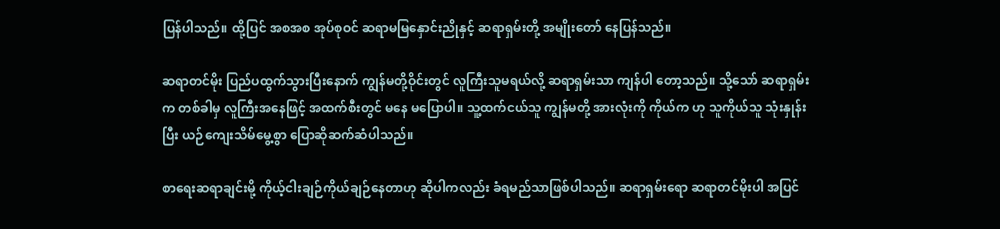ပြန်ပါသည်။ ထို့ပြင် အစအစ အုပ်စုဝင် ဆရာမမြနှောင်းညိုနှင့် ဆရာရှမ်းတို့ အမျိုးတော် နေပြန်သည်။

ဆရာတင်မိုး ပြည်ပထွက်သွားပြီးနောက် ကျွန်မတို့ဝိုင်းတွင် လူကြီးသူမရယ်လို့ ဆရာရှမ်းသာ ကျန်ပါ တော့သည်။ သို့သော် ဆရာရှမ်းက တစ်ခါမှ လူကြီးအနေဖြင့် အထက်စီးတွင် မနေ မပြောပါ။ သူ့ထက်ငယ်သူ ကျွန်မတို့ အားလုံးကို ကိုယ်က ဟု သူကိုယ်သူ သုံးနှုန်းပြီး ယဉ်ကျေးသိမ်မွေ့စွာ ပြောဆိုဆက်ဆံပါသည်။

စာရေးဆရာချင်းမို့ ကိုယ့်ငါးချဉ်ကိုယ်ချဉ်နေတာဟု ဆိုပါကလည်း ခံရမည်သာဖြစ်ပါသည်။ ဆရာရှမ်းရော ဆရာတင်မိုးပါ အပြင်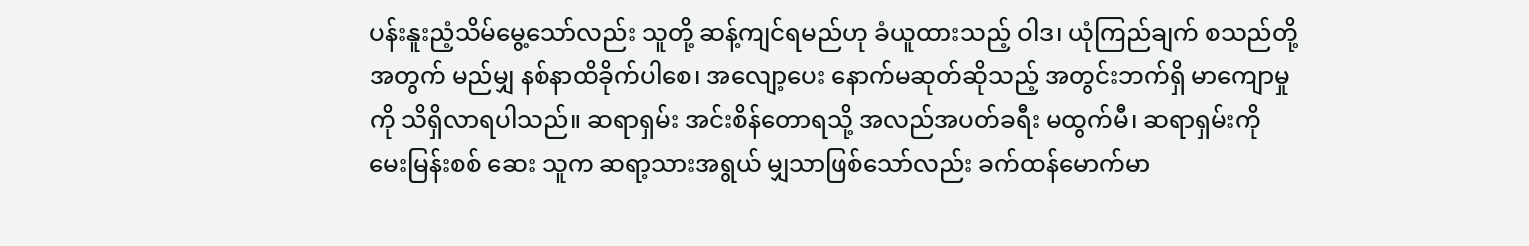ပန်းနူးညံ့သိမ်မွေ့သော်လည်း သူတို့ ဆန့်ကျင်ရမည်ဟု ခံယူထားသည့် ဝါဒ၊ ယုံကြည်ချက် စသည်တို့အတွက် မည်မျှ နစ်နာထိခိုက်ပါစေ၊ အလျော့ပေး နောက်မဆုတ်ဆိုသည့် အတွင်းဘက်ရှိ မာကျောမှုကို သိရှိလာရပါသည်။ ဆရာရှမ်း အင်းစိန်တောရသို့ အလည်အပတ်ခရီး မထွက်မီ၊ ဆရာရှမ်းကို မေးမြန်းစစ် ဆေး သူက ဆရာ့သားအရွယ် မျှသာဖြစ်သော်လည်း ခက်ထန်မောက်မာ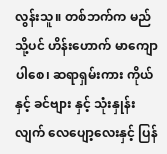လွန်းသူ။ တစ်ဘက်က မည်သို့ပင် ဟိန်းဟောက် မာကျောပါစေ၊ ဆရာရှမ်းကား ကိုယ်နှင့် ခင်ဗျား နှင့် သုံးနှုန်းလျက် လေပျော့လေးနှင့် ပြန်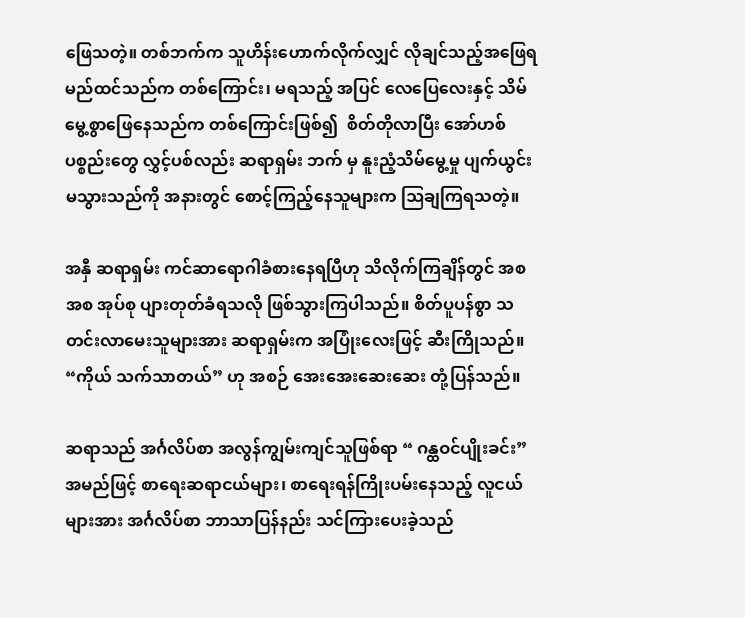ဖြေသတဲ့။ တစ်ဘက်က သူဟိန်းဟောက်လိုက်လျှင် လိုချင်သည့်အဖြေရမည်ထင်သည်က တစ်ကြောင်း၊ မရသည့် အပြင် လေပြေလေးနှင့် သိမ်မွေ့စွာဖြေနေသည်က တစ်ကြောင်းဖြစ်၍  စိတ်တိုလာပြီး အော်ဟစ် ပစ္စည်းတွေ လွှင့်ပစ်လည်း ဆရာရှမ်း ဘက် မှ နူးညံ့သိမ်မွေ့မှု ပျက်ယွင်းမသွားသည်ကို အနားတွင် စောင့်ကြည့်နေသူများက ဩချကြရသတဲ့။

အနှီ ဆရာရှမ်း ကင်ဆာရောဂါခံစားနေရပြီဟု သိလိုက်ကြချိန်တွင် အစအစ အုပ်စု ပျားတုတ်ခံရသလို ဖြစ်သွားကြပါသည်။ စိတ်ပူပန်စွာ သတင်းလာမေးသူများအား ဆရာရှမ်းက အပြုံးလေးဖြင့် ဆီးကြိုသည်။ “ကိုယ် သက်သာတယ်” ဟု အစဉ် အေးအေးဆေးဆေး တုံ့ပြန်သည်။

ဆရာသည် အင်္ဂလိပ်စာ အလွန်ကျွမ်းကျင်သူဖြစ်ရာ “ ဂန္ထဝင်ပျိုးခင်း” အမည်ဖြင့် စာရေးဆရာငယ်များ၊ စာရေးရန်ကြိုးပမ်းနေသည့် လူငယ်များအား အင်္ဂလိပ်စာ ဘာသာပြန်နည်း သင်ကြားပေးခဲ့သည်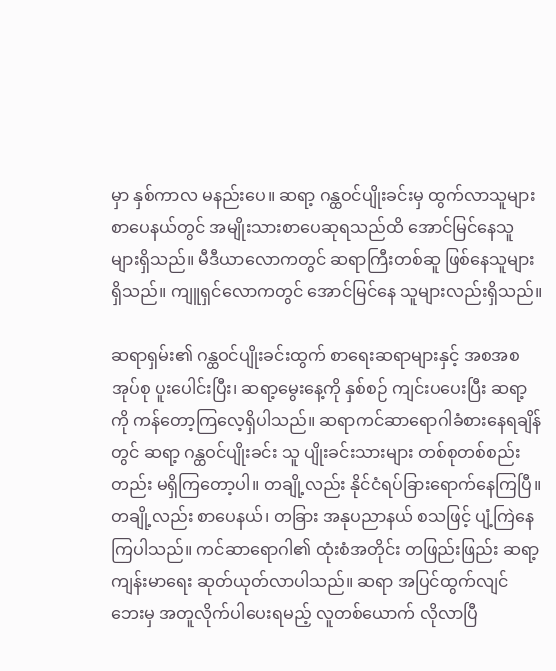မှာ နှစ်ကာလ မနည်းပေ။ ဆရာ့ ဂန္ထဝင်ပျိုးခင်းမှ ထွက်လာသူများ စာပေနယ်တွင် အမျိုးသားစာပေဆုရသည်ထိ အောင်မြင်နေသူ များရှိသည်။ မီဒီယာလောကတွင် ဆရာကြီးတစ်ဆူ ဖြစ်နေသူများရှိသည်။ ကျူရှင်လောကတွင် အောင်မြင်နေ သူများလည်းရှိသည်။

ဆရာရှမ်း၏ ဂန္ထဝင်ပျိုးခင်းထွက် စာရေးဆရာများနှင့် အစအစအုပ်စု ပူးပေါင်းပြီး၊ ဆရာ့မွေးနေ့ကို နှစ်စဉ် ကျင်းပပေးပြီး ဆရာ့ကို ကန်တော့ကြလေ့ရှိပါသည်။ ဆရာကင်ဆာရောဂါခံစားနေရချိန်တွင် ဆရာ့ ဂန္ထဝင်ပျိုးခင်း သူ ပျိုးခင်းသားများ တစ်စုတစ်စည်းတည်း မရှိကြတော့ပါ။ တချို့လည်း နိုင်ငံရပ်ခြားရောက်နေကြပြီ။ တချို့လည်း စာပေနယ်၊ တခြား အနုပညာနယ် စသဖြင့် ပျံ့ကြဲနေကြပါသည်။ ကင်ဆာရောဂါ၏ ထုံးစံအတိုင်း တဖြည်းဖြည်း ဆရာ့ကျန်းမာရေး ဆုတ်ယုတ်လာပါသည်။ ဆရာ အပြင်ထွက်လျင် ဘေးမှ အတူလိုက်ပါပေးရမည့် လူတစ်ယောက် လိုလာပြီ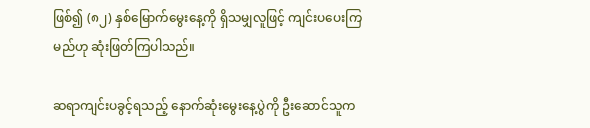ဖြစ်၍ (၈၂) နှစ်မြောက်မွေးနေ့ကို ရှိသမျှလူဖြင့် ကျင်းပပေးကြမည်ဟု ဆုံးဖြတ်ကြပါသည်။

ဆရာကျင်းပခွင့်ရသည့် နောက်ဆုံးမွေးနေ့ပွဲကို ဦးဆောင်သူက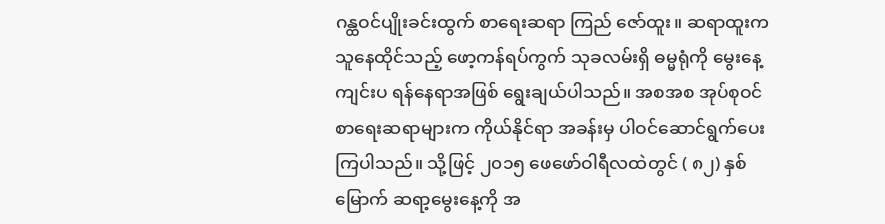ဂန္ထဝင်ပျိုးခင်းထွက် စာရေးဆရာ ကြည် ဇော်ထူး။ ဆရာထူးက သူနေထိုင်သည့် ဖော့ကန်ရပ်ကွက် သုခလမ်းရှိ ဓမ္မရုံကို မွေးနေ့ကျင်းပ ရန်နေရာအဖြစ် ရွေးချယ်ပါသည်။ အစအစ အုပ်စုဝင် စာရေးဆရာများက ကိုယ်နိုင်ရာ အခန်းမှ ပါဝင်ဆောင်ရွက်ပေးကြပါသည်။ သို့ဖြင့် ၂၀၁၅ ဖေဖော်ဝါရီလထဲတွင် ( ၈၂) နှစ်မြောက် ဆရာ့မွေးနေ့ကို အ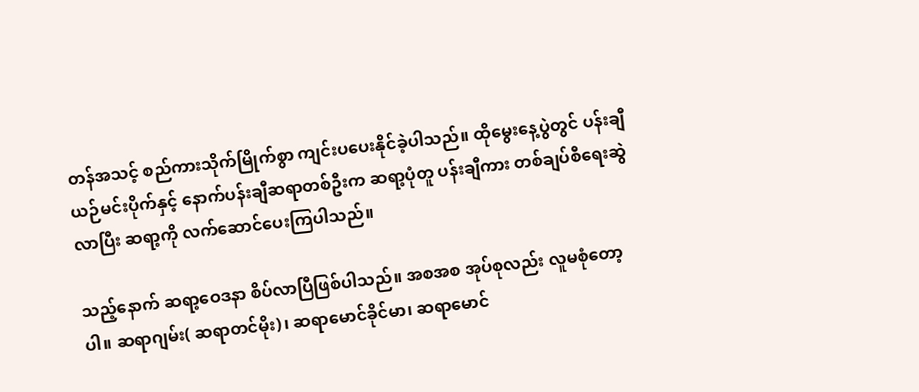တန်အသင့် စည်ကားသိုက်မြိုက်စွာ ကျင်းပပေးနိုင်ခဲ့ပါသည်။ ထိုမွေးနေ့ပွဲတွင် ပန်းချီယဉ်မင်းပိုက်နှင့် နောက်ပန်းချီဆရာတစ်ဦးက ဆရာ့ပုံတူ ပန်းချီကား တစ်ချပ်စီရေးဆွဲလာပြီး ဆရာ့ကို လက်ဆောင်ပေးကြပါသည်။

သည့်နောက် ဆရာ့ဝေဒနာ စိပ်လာပြီဖြစ်ပါသည်။ အစအစ အုပ်စုလည်း လူမစုံတော့ပါ။ ဆရာဂျမ်း( ဆရာတင်မိုး)၊ ဆရာမောင်ခိုင်မာ၊ ဆရာမောင်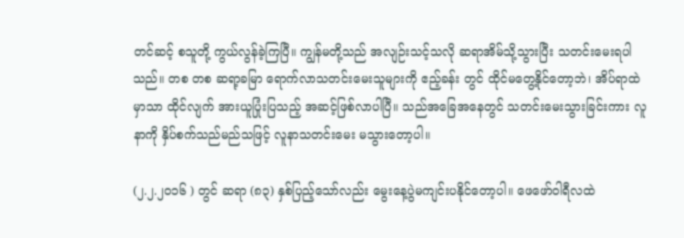တင်ဆင့် စသူတို့ ကွယ်လွန်ခဲ့ကြပြီ။ ကျွန်မတို့သည် အလျဉ်းသင့်သလို ဆရာအိမ်သို့သွားပြီး သတင်းမေးရပါသည်။ တစ တစ ဆရာ့ခမြာ ရောက်လာသတင်းမေးသူများကို ဧည့်ခန်း တွင် ထိုင်မတွေ့နိုင်တော့ဘဲ၊ အိပ်ရာထဲမှာသာ ထိုင်လျက် အားယူပြုံးပြသည့် အဆင့်ဖြစ်လာပါပြီ။ သည်အခြေအနေတွင် သတင်းမေးသွားခြင်းကား လူနာကို နှိပ်စက်သည်မည်သဖြင့် လူနာသတင်းမေး မသွားတော့ပါ။

(၂.၂.၂၀၁၆ ) တွင် ဆရာ (၈၃) နှစ်ပြည့်သော်လည်း မွေးနေ့ပွဲမကျင်းပနိုင်တော့ပါ။ ဖေဖော်ဝါရီလထဲ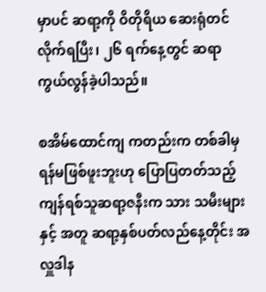မှာပင် ဆရာ့ကို ဝိတိုရိယ ဆေးရုံတင်လိုက်ရပြီး၊ ၂၆ ရက်နေ့တွင် ဆရာကွယ်လွန်ခဲ့ပါသည်။

စအိမ်ထောင်ကျ ကတည်းက တစ်ခါမှ ရန်မဖြစ်ဖူးဘူးဟု ပြောပြတတ်သည့် ကျန်ရစ်သူဆရာ့ဇနီးက သား သမီးများနှင့် အတူ ဆရာ့နှစ်ပတ်လည်နေ့တိုင်း အလှူဒါန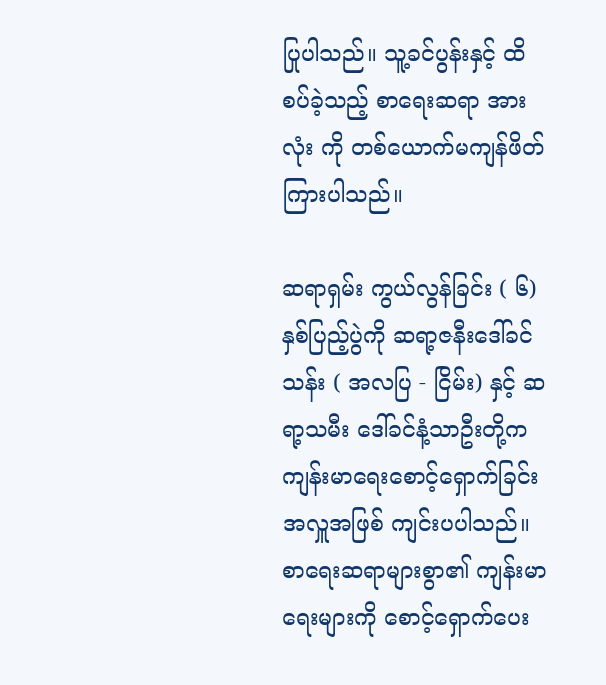ပြုပါသည်။ သူ့ခင်ပွန်းနှင့် ထိစပ်ခဲ့သည့် စာရေးဆရာ အားလုံး ကို တစ်ယောက်မကျန်ဖိတ်ကြားပါသည်။

ဆရာရှမ်း ကွယ်လွန်ခြင်း ( ၆) နှစ်ပြည့်ပွဲကို ဆရာ့ဇနီးဒေါ်ခင်သန်း ( အလပြ - ငြိမ်း) နှင့် ဆရာ့သမီး ဒေါ်ခင်နံ့သာဦးတို့က ကျန်းမာရေးစောင့်ရှောက်ခြင်း အလှူအဖြစ် ကျင်းပပါသည်။ စာရေးဆရာများစွာ၏ ကျန်းမာ ရေးများကို စောင့်ရှောက်ပေး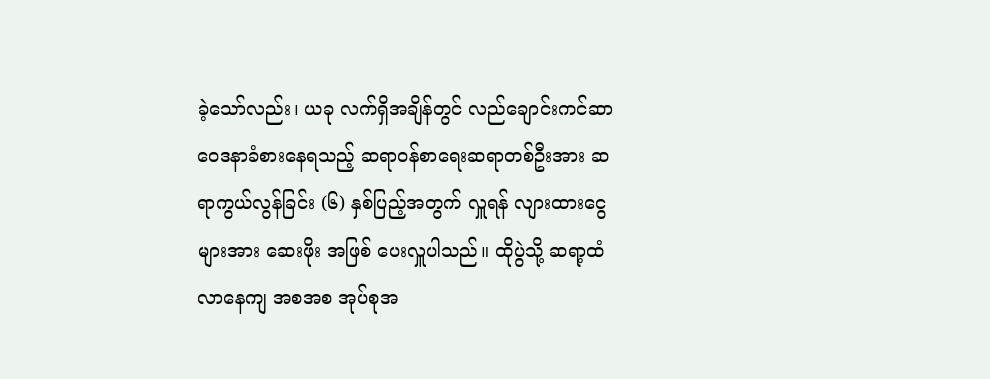ခဲ့သော်လည်း၊ ယခု လက်ရှိအချိန်တွင် လည်ချောင်းကင်ဆာ ဝေဒနာခံစားနေရသည့် ဆရာဝန်စာရေးဆရာတစ်ဦးအား ဆရာကွယ်လွန်ခြင်း (၆) နှစ်ပြည့်အတွက် လှူရန် လျားထားငွေများအား ဆေးဖိုး အဖြစ် ပေးလှူပါသည်။ ထိုပွဲသို့ ဆရာ့ထံ လာနေကျ အစအစ အုပ်စုအ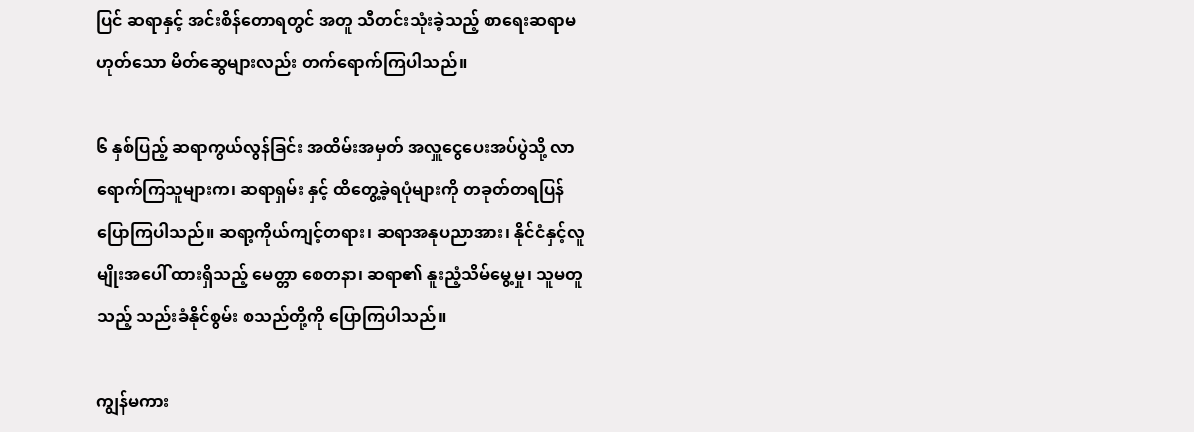ပြင် ဆရာနှင့် အင်းစိန်တောရတွင် အတူ သီတင်းသုံးခဲ့သည့် စာရေးဆရာမဟုတ်သော မိတ်ဆွေများလည်း တက်ရောက်ကြပါသည်။

၆ နှစ်ပြည့် ဆရာကွယ်လွန်ခြင်း အထိမ်းအမှတ် အလှူငွေပေးအပ်ပွဲသို့ လာရောက်ကြသူများက၊ ဆရာရှမ်း နှင့် ထိတွေ့ခဲ့ရပုံများကို တခုတ်တရပြန်ပြောကြပါသည်။ ဆရာ့ကိုယ်ကျင့်တရား၊ ဆရာအနုပညာအား၊ နိုင်ငံနှင့်လူမျိုးအပေါ် ထားရှိသည့် မေတ္တာ စေတနာ၊ ဆရာ၏ နူးညံ့သိမ်မွေ့မှု၊ သူမတူသည့် သည်းခံနိုင်စွမ်း စသည်တို့ကို ပြောကြပါသည်။

ကျွန်မကား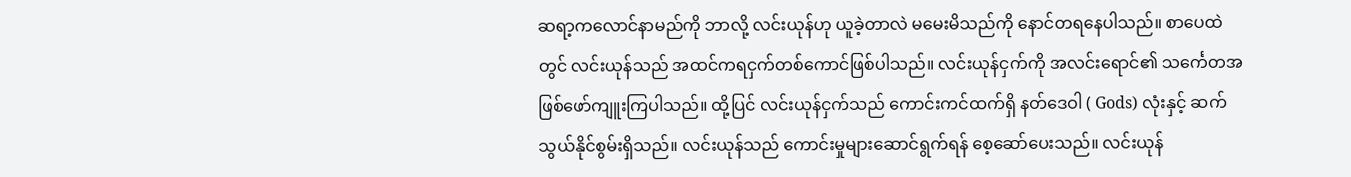ဆရာ့ကလောင်နာမည်ကို ဘာလို့ လင်းယုန်ဟု ယူခဲ့တာလဲ မမေးမိသည်ကို နောင်တရနေပါသည်။ စာပေထဲတွင် လင်းယုန်သည် အထင်ကရငှက်တစ်ကောင်ဖြစ်ပါသည်။ လင်းယုန်ငှက်ကို အလင်းရောင်၏ သင်္ကေတအဖြစ်ဖော်ကျူးကြပါသည်။ ထို့ပြင် လင်းယုန်ငှက်သည် ကောင်းကင်ထက်ရှိ နတ်ဒေဝါ ( Gods) လုံးနှင့် ဆက်သွယ်နိုင်စွမ်းရှိသည်။ လင်းယုန်သည် ကောင်းမှုများဆောင်ရွက်ရန် စေ့ဆော်ပေးသည်။ လင်းယုန်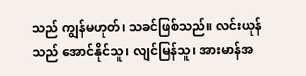သည် ကျွန်မဟုတ်၊ သခင်ဖြစ်သည်။ လင်းယုန်သည် အောင်နိုင်သူ၊ လျင်မြန်သူ၊ အားမာန်အ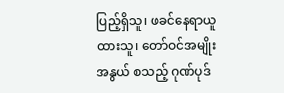ပြည့်ရှိသူ၊ ဖခင်နေရာယူထားသူ၊ တော်ဝင်အမျိုးအနွယ် စသည့် ဂုဏ်ပုဒ်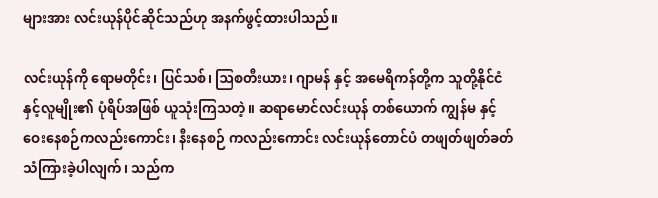များအား လင်းယုန်ပိုင်ဆိုင်သည်ဟု အနက်ဖွင့်ထားပါသည်။

လင်းယုန်ကို ရောမတိုင်း၊ ပြင်သစ်၊ ဩစတီးယား၊ ဂျာမန် နှင့် အမေရိကန်တို့က သူတို့နိုင်ငံနှင့်လူမျိုး၏ ပုံရိပ်အဖြစ် ယူသုံးကြသတဲ့။ ဆရာမောင်လင်းယုန် တစ်ယောက် ကျွန်မ နှင့် ဝေးနေစဉ်ကလည်းကောင်း၊ နီးနေစဉ် ကလည်းကောင်း လင်းယုန်တောင်ပံ တဖျတ်ဖျတ်ခတ်သံကြားခဲ့ပါလျက်၊ သည်က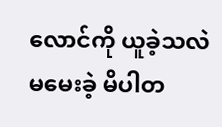လောင်ကို ယူခဲ့သလဲ မမေးခဲ့ မိပါတ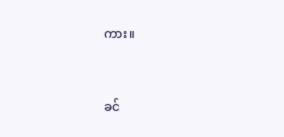ကား။



ခင်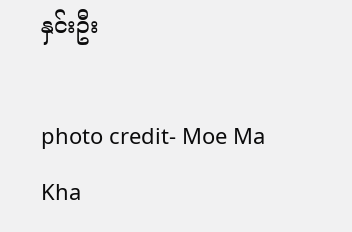နှင်းဦး

photo credit- Moe Ma Kha